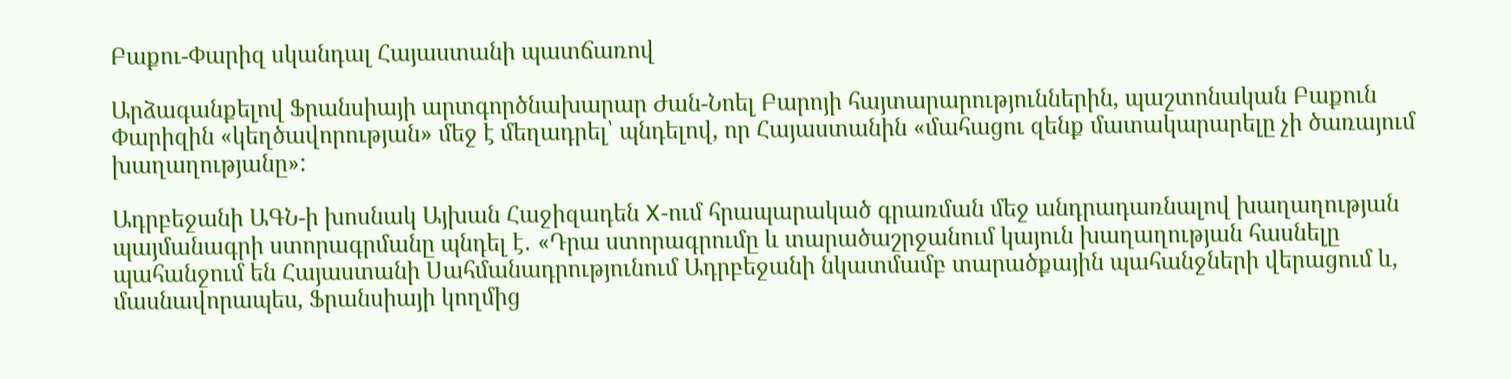Բաքու-Փարիզ սկանդալ Հայաստանի պատճառով

Արձագանքելով Ֆրանսիայի արտգործնախարար Ժան-Նոել Բարոյի հայտարարություններին, պաշտոնական Բաքուն Փարիզին «կեղծավորության» մեջ է մեղադրել՝ պնդելով, որ Հայաստանին «մահացու զենք մատակարարելը չի ծառայում խաղաղությանը»:

Ադրբեջանի ԱԳՆ-ի խոսնակ Այխան Հաջիզադեն X-ում հրապարակած գրառման մեջ անդրադառնալով խաղաղության պայմանագրի ստորագրմանը պնդել է․ «Դրա ստորագրումը և տարածաշրջանում կայուն խաղաղության հասնելը պահանջում են Հայաստանի Սահմանադրությունում Ադրբեջանի նկատմամբ տարածքային պահանջների վերացում և, մասնավորապես, Ֆրանսիայի կողմից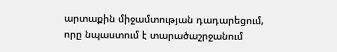արտաքին միջամտության դադարեցում, որը նպաստում է տարածաշրջանում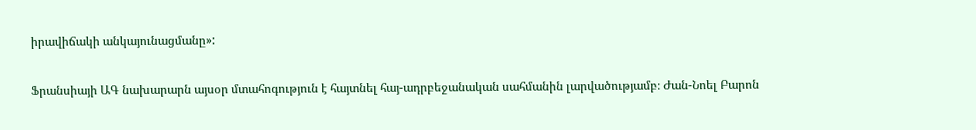իրավիճակի անկայունացմանը»:

Ֆրանսիայի ԱԳ նախարարն այսօր մտահոգություն է հայտնել հայ-ադրբեջանական սահմանին լարվածությամբ։ Ժան-Նոել Բարոն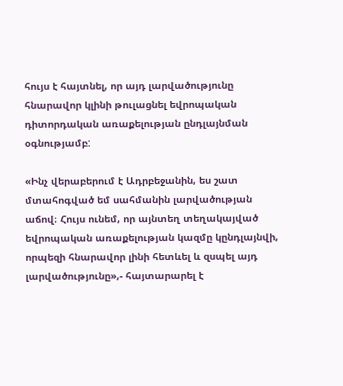հույս է հայտնել, որ այդ լարվածությունը հնարավոր կլինի թուլացնել եվրոպական դիտորդական առաքելության ընդլայնման օգնությամբ:

«Ինչ վերաբերում է Ադրբեջանին, ես շատ մտահոգված եմ սահմանին լարվածության աճով։ Հույս ունեմ, որ այնտեղ տեղակայված եվրոպական առաքելության կազմը կընդլայնվի, որպեզի հնարավոր լինի հետևել և զսպել այդ լարվածությունը»,- հայտարարել է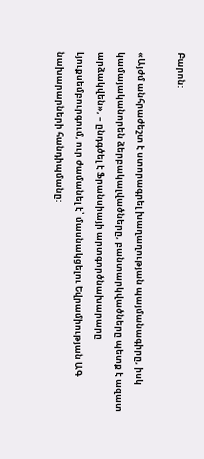Բարոն:

«Այժմ անհրաժեշտ է ստորագրել խաղաղության պայմանագիրը, իսկ կամայականորեն ձերբակալվածները, բանտարկվածները պետք է ազատ արձակվեն», – ընդգծել է Ֆրանսիայի արտգործնախարարը Լյուքսեմբուրգում, ուր ժամանել է՝ մասնակցելու Եվրամիության ԱԳ նախարարների հանդիպմանը: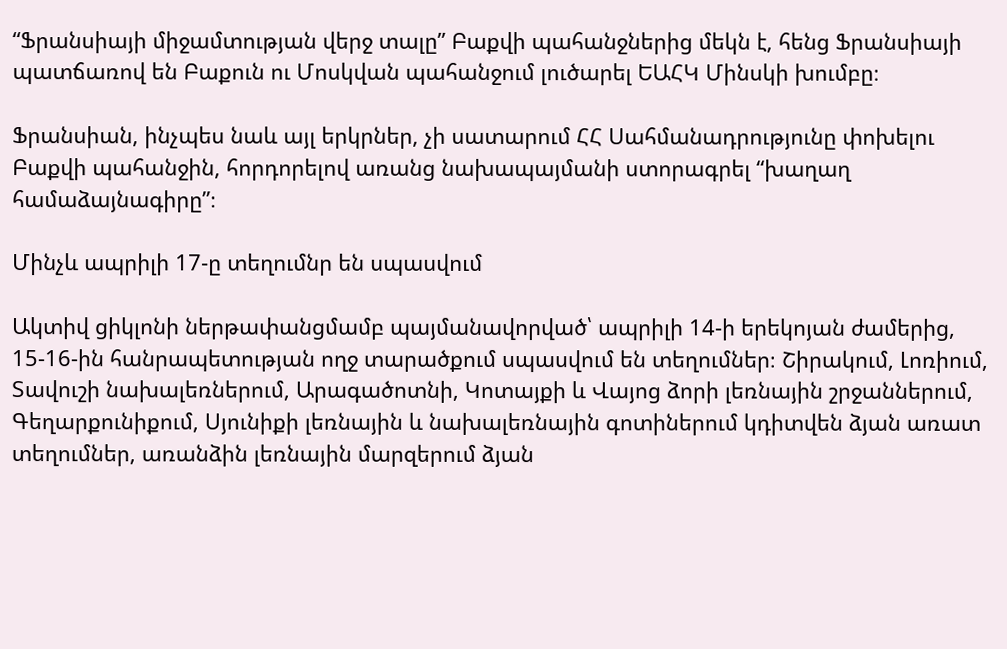“Ֆրանսիայի միջամտության վերջ տալը” Բաքվի պահանջներից մեկն է, հենց Ֆրանսիայի պատճառով են Բաքուն ու Մոսկվան պահանջում լուծարել ԵԱՀԿ Մինսկի խումբը։

Ֆրանսիան, ինչպես նաև այլ երկրներ, չի սատարում ՀՀ Սահմանադրությունը փոխելու Բաքվի պահանջին, հորդորելով առանց նախապայմանի ստորագրել “խաղաղ համաձայնագիրը”։

Մինչև ապրիլի 17-ը տեղումնր են սպասվում

Ակտիվ ցիկլոնի ներթափանցմամբ պայմանավորված՝ ապրիլի 14-ի երեկոյան ժամերից, 15-16-ին հանրապետության ողջ տարածքում սպասվում են տեղումներ։ Շիրակում, Լոռիում, Տավուշի նախալեռներում, Արագածոտնի, Կոտայքի և Վայոց ձորի լեռնային շրջաններում, Գեղարքունիքում, Սյունիքի լեռնային և նախալեռնային գոտիներում կդիտվեն ձյան առատ տեղումներ, առանձին լեռնային մարզերում ձյան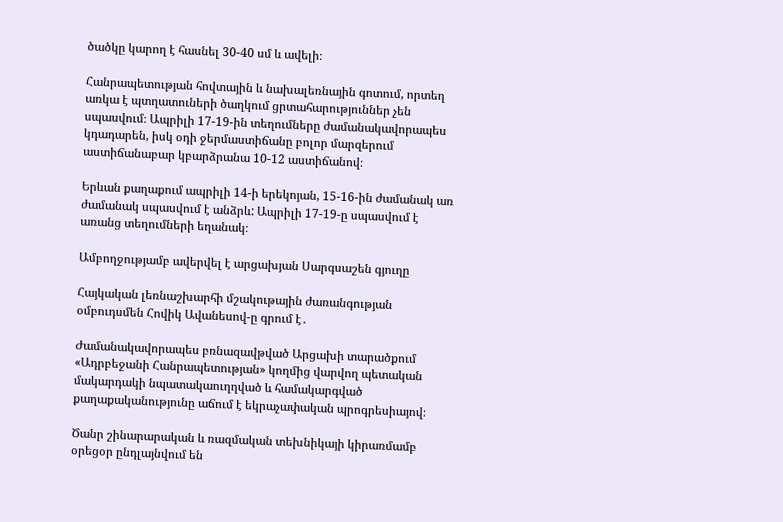ծածկը կարող է հասնել 30-40 սմ և ավելի։

Հանրապետության հովտային և նախալեռնային գոտում, որտեղ առկա է պտղատուների ծաղկում ցրտահարություններ չեն սպասվում։ Ապրիլի 17-19-ին տեղումները ժամանակավորապես կդադարեն, իսկ օդի ջերմաստիճանը բոլոր մարզերում աստիճանաբար կբարձրանա 10-12 աստիճանով։

Երևան քաղաքում ապրիլի 14-ի երեկոյան, 15-16-ին ժամանակ առ ժամանակ սպասվում է անձրև: Ապրիլի 17-19-ը սպասվում է առանց տեղումների եղանակ։

Ամբողջությամբ ավերվել է արցախյան Սարգսաշեն գյուղը

Հայկական լեռնաշխարհի մշակութային ժառանգության օմբուդսմեն Հովիկ Ավանեսով-ը գրում է․

Ժամանակավորապես բռնազավթված Արցախի տարածքում «Ադրբեջանի Հանրապետության» կողմից վարվող պետական մակարդակի նպատակաուղղված և համակարգված քաղաքականությունը աճում է եկրաչափական պրոգրեսիայով։

Ծանր շինարարական և ռազմական տեխնիկայի կիրառմամբ օրեցօր ընդլայնվում են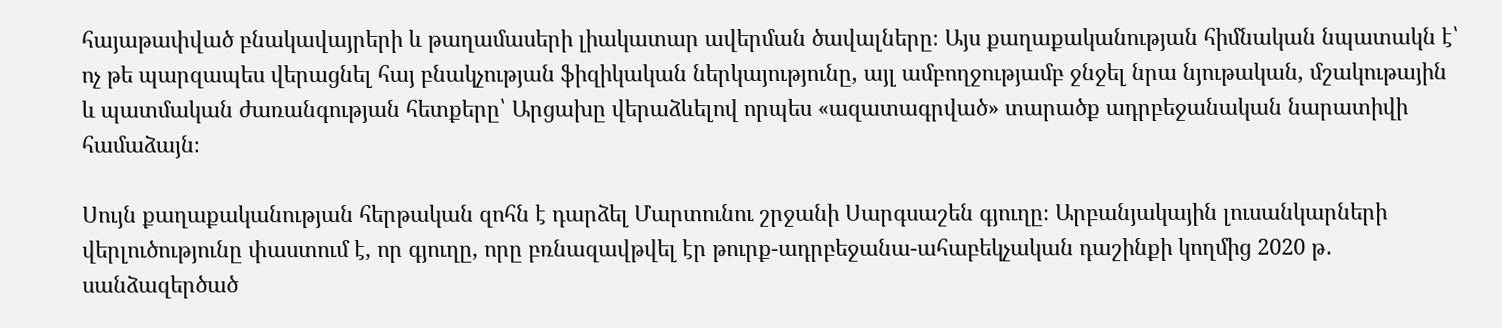հայաթափված բնակավայրերի և թաղամասերի լիակատար ավերման ծավալները։ Այս քաղաքականության հիմնական նպատակն է՝ ոչ թե պարզապես վերացնել հայ բնակչության ֆիզիկական ներկայությունը, այլ ամբողջությամբ ջնջել նրա նյութական, մշակութային և պատմական ժառանգության հետքերը՝ Արցախը վերաձևելով որպես «ազատագրված» տարածք ադրբեջանական նարատիվի համաձայն։

Սույն քաղաքականության հերթական զոհն է դարձել Մարտունու շրջանի Սարգսաշեն գյուղը։ Արբանյակային լուսանկարների վերլուծությունը փաստում է, որ գյուղը, որը բռնազավթվել էր թուրք-ադրբեջանա-ահաբեկչական դաշինքի կողմից 2020 թ․ սանձազերծած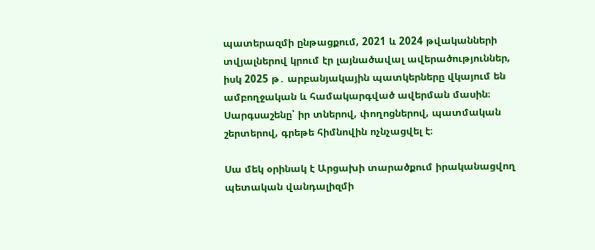պատերազմի ընթացքում, 2021 և 2024 թվականների տվյալներով կրում էր լայնածավալ ավերածություններ, իսկ 2025 թ․ արբանյակային պատկերները վկայում են ամբողջական և համակարգված ավերման մասին։ Սարգսաշենը՝ իր տներով, փողոցներով, պատմական շերտերով, գրեթե հիմնովին ոչնչացվել է։

Սա մեկ օրինակ է Արցախի տարածքում իրականացվող պետական վանդալիզմի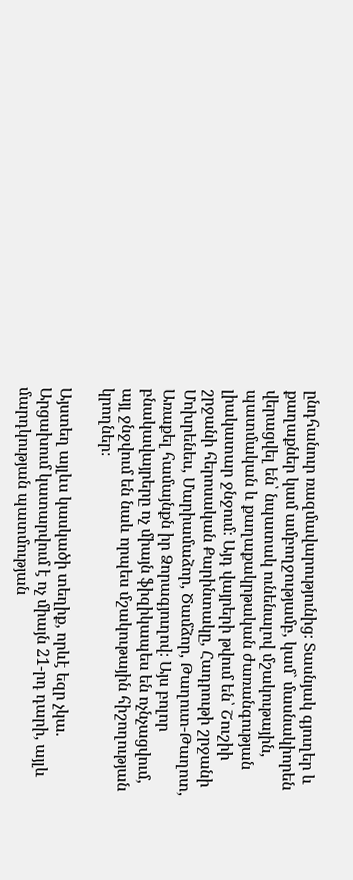ընդհանուր ռազմավարությունից։ Տասնյակ գյուղեր և քաղաքներ կամ ամբողջությամբ, կամ` մասնակիորեն վերացվել են՝ նպատակ ունենալով մշակութային, պատմական և քաղաքակրթական ժառանգության լիակատար ջնջում։ Այդ վայրերի թվում են՝ Շուշիի շրջանի հերոսական Քարինտակը, Հադրութի շրջանի Մոխրենես, Մարիամաձոր, Ծամձոր, Թաղուտ-Թաղոտ, Առաքել համայնքն իր Ձորագյուղով։ Այս բոլոր բնակավայրերը ոչ միայն ֆիզիկապես են ոչնչացվում, այլ ջնջվում են նաև որպես մշակութային հիշողության կրողներ։

Այստեղ այլևս կասկածի տեղիք, որևէ եզր չկա. Արցախում կատարվում է ոչ միայն 21-րդ դարի, այլև մարդկության պատմության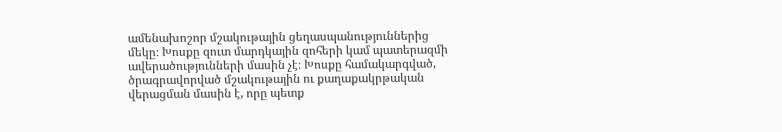ամենախոշոր մշակութային ցեղասպանություններից մեկը։ Խոսքը զուտ մարդկային զոհերի կամ պատերազմի ավերածությունների մասին չէ։ Խոսքը համակարգված, ծրագրավորված մշակութային ու քաղաքակրթական վերացման մասին է, որը պետք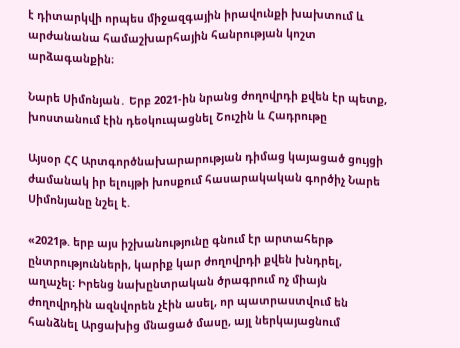է դիտարկվի որպես միջազգային իրավունքի խախտում և արժանանա համաշխարհային հանրության կոշտ արձագանքին։

Նարե Սիմոնյան․ Երբ 2021-ին նրանց ժողովրդի քվեն էր պետք, խոստանում էին դեօկուպացնել Շուշին և Հադրութը

Այսօր ՀՀ Արտգործնախարարության դիմաց կայացած ցույցի ժամանակ իր ելույթի խոսքում հասարակական գործիչ Նարե Սիմոնյանը նշել է.

«2021թ. երբ այս իշխանությունը գնում էր արտահերթ ընտրությունների, կարիք կար ժողովրդի քվեն խնդրել, աղաչել։ Իրենց նախընտրական ծրագրում ոչ միայն ժողովրդին ազնվորեն չէին ասել, որ պատրաստվում են հանձնել Արցախից մնացած մասը, այլ ներկայացնում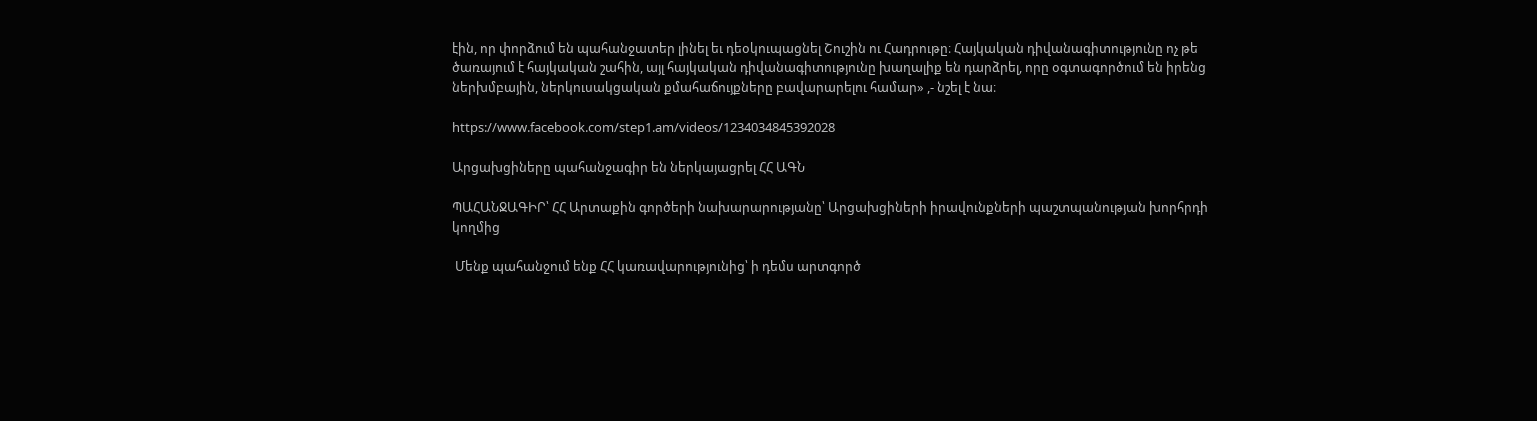էին, որ փորձում են պահանջատեր լինել եւ դեօկուպացնել Շուշին ու Հադրութը։ Հայկական դիվանագիտությունը ոչ թե ծառայում է հայկական շահին, այլ հայկական դիվանագիտությունը խաղալիք են դարձրել, որը օգտագործում են իրենց ներխմբային, ներկուսակցական քմահաճույքները բավարարելու համար» ,- նշել է նա։

https://www.facebook.com/step1.am/videos/1234034845392028

Արցախցիները պահանջագիր են ներկայացրել ՀՀ ԱԳՆ

ՊԱՀԱՆՋԱԳԻՐ՝ ՀՀ Արտաքին գործերի նախարարությանը՝ Արցախցիների իրավունքների պաշտպանության խորհրդի կողմից

 Մենք պահանջում ենք ՀՀ կառավարությունից՝ ի դեմս արտգործ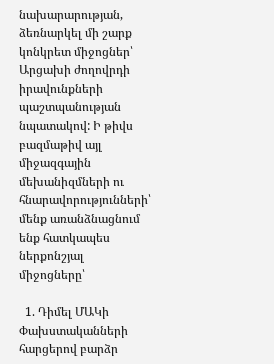նախարարության, ձեռնարկել մի շարք կոնկրետ միջոցներ՝ Արցախի ժողովրդի իրավունքների պաշտպանության նպատակով: Ի թիվս բազմաթիվ այլ միջազգային մեխանիզմների ու հնարավորությունների՝ մենք առանձնացնում ենք հատկապես ներքոնշյալ միջոցները՝

  1. Դիմել ՄԱԿի Փախստականների հարցերով բարձր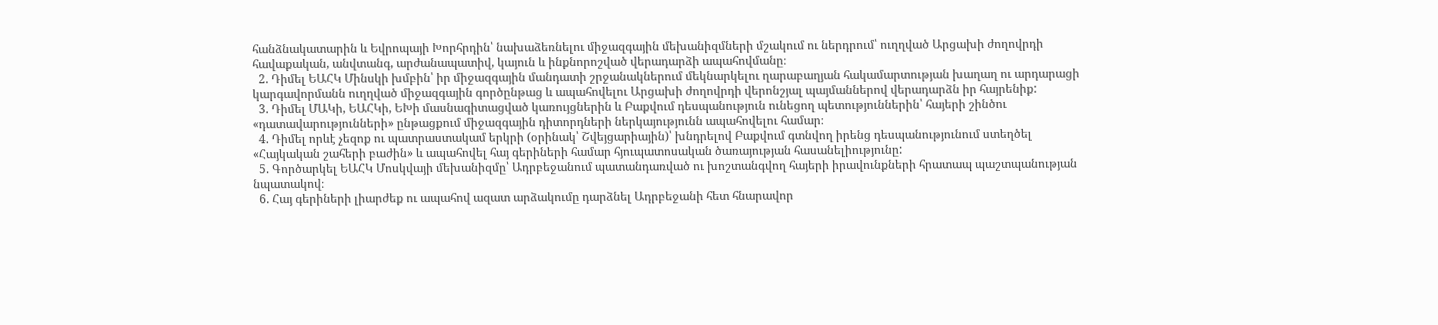հանձնակատարին և Եվրոպայի Խորհրդին՝ նախաձեռնելու միջազգային մեխանիզմների մշակում ու ներդրում՝ ուղղված Արցախի ժողովրդի հավաքական, անվտանգ, արժանապատիվ, կայուն և ինքնորոշված վերադարձի ապահովմանը։
  2. Դիմել ԵԱՀԿ Մինսկի խմբին՝ իր միջազգային մանդատի շրջանակներում մեկնարկելու ղարաբաղյան հակամարտության խաղաղ ու արդարացի կարգավորմանն ուղղված միջազգային գործընթաց և ապահովելու Արցախի ժողովրդի վերոնշյալ պայմաններով վերադարձն իր հայրենիք:
  3. Դիմել ՄԱԿի, ԵԱՀԿի, ԵԽի մասնագիտացված կառույցներին և Բաքվում դեսպանություն ունեցող պետություններին՝ հայերի շինծու «դատավարությունների» ընթացքում միջազգային դիտորդների ներկայությունն ապահովելու համար։
  4. Դիմել որևէ չեզոք ու պատրաստակամ երկրի (օրինակ՝ Շվեյցարիային)՝ խնդրելով Բաքվում գտնվող իրենց դեսպանությունում ստեղծել «Հայկական շահերի բաժին» և ապահովել հայ գերիների համար հյուպատոսական ծառայության հասանելիությունը:
  5. Գործարկել ԵԱՀԿ Մոսկվայի մեխանիզմը՝ Ադրբեջանում պատանդառված ու խոշտանգվող հայերի իրավունքների հրատապ պաշտպանության նպատակով։
  6. Հայ գերիների լիարժեք ու ապահով ազատ արձակումը դարձնել Ադրբեջանի հետ հնարավոր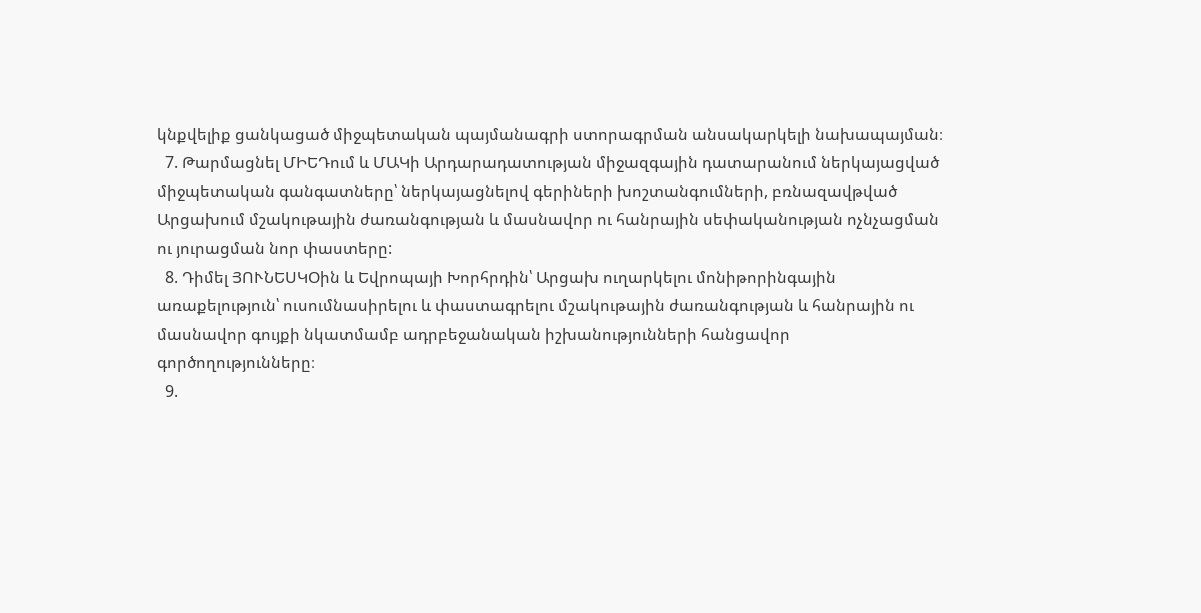կնքվելիք ցանկացած միջպետական պայմանագրի ստորագրման անսակարկելի նախապայման։
  7. Թարմացնել ՄԻԵԴում և ՄԱԿի Արդարադատության միջազգային դատարանում ներկայացված միջպետական գանգատները՝ ներկայացնելով գերիների խոշտանգումների, բռնազավթված Արցախում մշակութային ժառանգության և մասնավոր ու հանրային սեփականության ոչնչացման ու յուրացման նոր փաստերը:
  8. Դիմել ՅՈՒՆԵՍԿՕին և Եվրոպայի Խորհրդին՝ Արցախ ուղարկելու մոնիթորինգային առաքելություն՝ ուսումնասիրելու և փաստագրելու մշակութային ժառանգության և հանրային ու մասնավոր գույքի նկատմամբ ադրբեջանական իշխանությունների հանցավոր գործողությունները։
  9.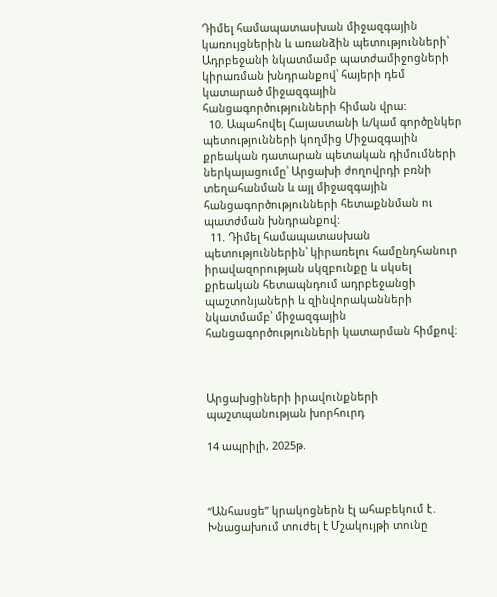Դիմել համապատասխան միջազգային կառույցներին և առանձին պետությունների՝ Ադրբեջանի նկատմամբ պատժամիջոցների կիրառման խնդրանքով՝ հայերի դեմ կատարած միջազգային հանցագործությունների հիման վրա:
  10. Ապահովել Հայաստանի և/կամ գործընկեր պետությունների կողմից Միջազգային քրեական դատարան պետական դիմումների ներկայացումը՝ Արցախի ժողովրդի բռնի տեղահանման և այլ միջազգային հանցագործությունների հետաքննման ու պատժման խնդրանքով:
  11. Դիմել համապատասխան պետություններին՝ կիրառելու համընդհանուր իրավազորության սկզբունքը և սկսել քրեական հետապնդում ադրբեջանցի պաշտոնյաների և զինվորականների նկատմամբ՝ միջազգային հանցագործությունների կատարման հիմքով։



Արցախցիների իրավունքների պաշտպանության խորհուրդ

14 ապրիլի, 2025թ.



“Անհասցե” կրակոցներն էլ ահաբեկում է․ Խնացախում տուժել է Մշակույթի տունը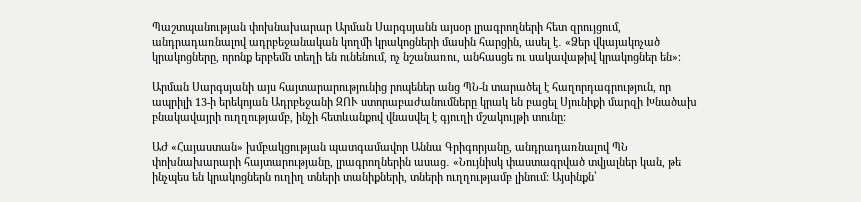Պաշտպանության փոխնախարար Արման Սարգսյանն այսօր լրագրողների հետ զրույցում, անդրադառնալով ադրբեջանական կողմի կրակոցների մասին հարցին, ասել է․ «Ձեր վկայակոչած կրակոցները, որոնք երբեմն տեղի են ունենում, ոչ նշանառու, անհասցե ու սակավաթիվ կրակոցներ են»։

Արման Սարգսյանի այս հայտարարությունից րոպեներ անց ՊՆ-ն տարածել է հաղորդագրություն, որ ապրիլի 13-ի երեկոյան Ադրբեջանի ԶՈՒ ստորաբաժանումները կրակ են բացել Սյունիքի մարզի Խնածախ բնակավայրի ուղղությամբ, ինչի հետևանքով վնասվել է գյուղի մշակույթի տունը:

ԱԺ «Հայաստան» խմբակցության պատգամավոր Աննա Գրիգորյանը, անդրադառնալով ՊՆ փոխնախարարի հայտարությանը, լրագրողներին ասաց․ «Նույնիսկ փաստագրված տվյալներ կան, թե ինչպես են կրակոցներն ուղիղ տների տանիքների, տների ուղղությամբ լինում։ Այսինքն՝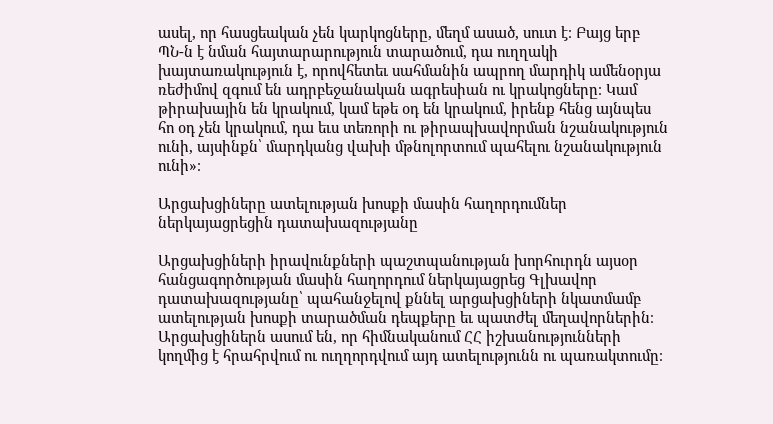ասել, որ հասցեական չեն կարկոցները, մեղմ ասած, սուտ է։ Բայց երբ ՊՆ-ն է նման հայտարարություն տարածում, դա ուղղակի խայտառակություն է, որովհետեւ սահմանին ապրող մարդիկ ամենօրյա ռեժիմով զգում են ադրբեջանական ագրեսիան ու կրակոցները։ Կամ թիրախային են կրակում, կամ եթե օդ են կրակում, իրենք հենց այնպես հո օդ չեն կրակում, դա եւս տեռորի ու թիրապխավորման նշանակություն ունի, այսինքն՝ մարդկանց վախի մթնոլորտում պահելու նշանակություն ունի»։

Արցախցիները ատելության խոսքի մասին հաղորդումներ ներկայացրեցին դատախազությանը

Արցախցիների իրավունքների պաշտպանության խորհուրդն այսօր հանցագործության մասին հաղորդում ներկայացրեց Գլխավոր դատախազությանը՝ պահանջելով քննել արցախցիների նկատմամբ ատելության խոսքի տարածման դեպքերը եւ պատժել մեղավորներին։ Արցախցիներն ասում են, որ հիմնականում ՀՀ իշխանությունների կողմից է հրահրվում ու ուղղորդվում այդ ատելությունն ու պառակտումը։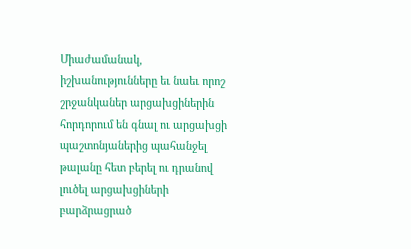Միաժամանակ, իշխանությունները եւ նաեւ որոշ շրջանկաներ արցախցիներին հորդորում են գնալ ու արցախցի պաշտոնյաներից պահանջել թալանը հետ բերել ու դրանով լուծել արցախցիների բարձրացրած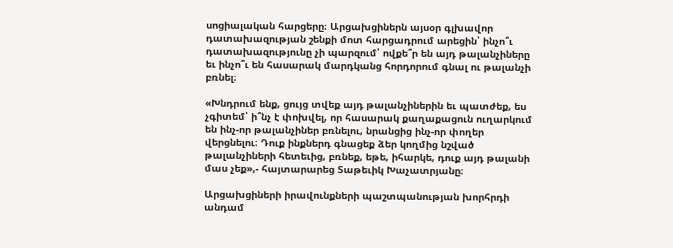սոցիալական հարցերը։ Արցախցիներն այսօր գլխավոր դատախազության շենքի մոտ հարցադրում արեցին՝ ինչո՞ւ դատախազությունը չի պարզում՝ ովքե՞ր են այդ թալանչիները եւ ինչո՞ւ են հասարակ մարդկանց հորդորում գնալ ու թալանչի բռնել։

«Խնդրում ենք, ցույց տվեք այդ թալանչիներին եւ պատժեք, ես չգիտեմ՝ ի՞նչ է փոխվել, որ հասարակ քաղաքացուն ուղարկում են ինչ-որ թալանչիներ բռնելու, նրանցից ինչ-որ փողեր վերցնելու։ Դուք ինքներդ գնացեք ձեր կողմից նշված թալանչիների հետեւից, բռնեք, եթե, իհարկե, դուք այդ թալանի մաս չեք»,- հայտարարեց Տաթեւիկ Խաչատրյանը։

Արցախցիների իրավունքների պաշտպանության խորհրդի անդամ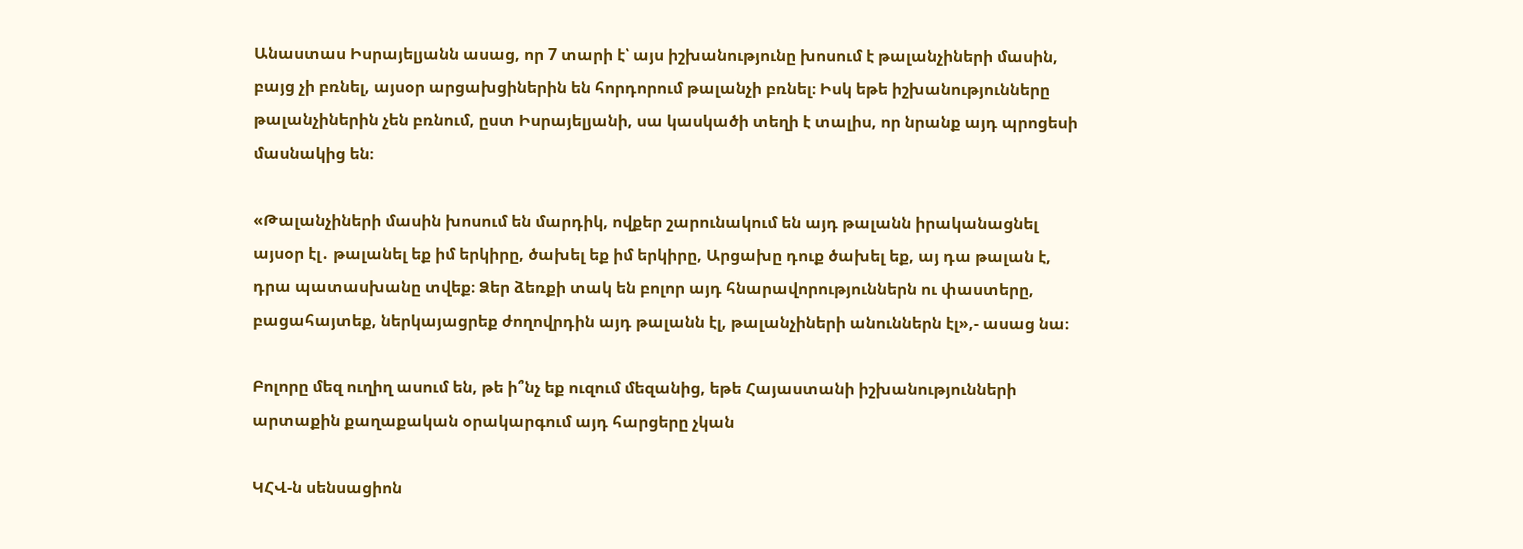Անաստաս Իսրայելյանն ասաց, որ 7 տարի է՝ այս իշխանությունը խոսում է թալանչիների մասին, բայց չի բռնել, այսօր արցախցիներին են հորդորում թալանչի բռնել։ Իսկ եթե իշխանությունները թալանչիներին չեն բռնում, ըստ Իսրայելյանի, սա կասկածի տեղի է տալիս, որ նրանք այդ պրոցեսի մասնակից են։

«Թալանչիների մասին խոսում են մարդիկ, ովքեր շարունակում են այդ թալանն իրականացնել այսօր էլ․ թալանել եք իմ երկիրը, ծախել եք իմ երկիրը, Արցախը դուք ծախել եք, այ դա թալան է, դրա պատասխանը տվեք։ Ձեր ձեռքի տակ են բոլոր այդ հնարավորություններն ու փաստերը, բացահայտեք, ներկայացրեք ժողովրդին այդ թալանն էլ, թալանչիների անուններն էլ»,- ասաց նա։

Բոլորը մեզ ուղիղ ասում են, թե ի՞նչ եք ուզում մեզանից, եթե Հայաստանի իշխանությունների արտաքին քաղաքական օրակարգում այդ հարցերը չկան

ԿՀՎ-ն սենսացիոն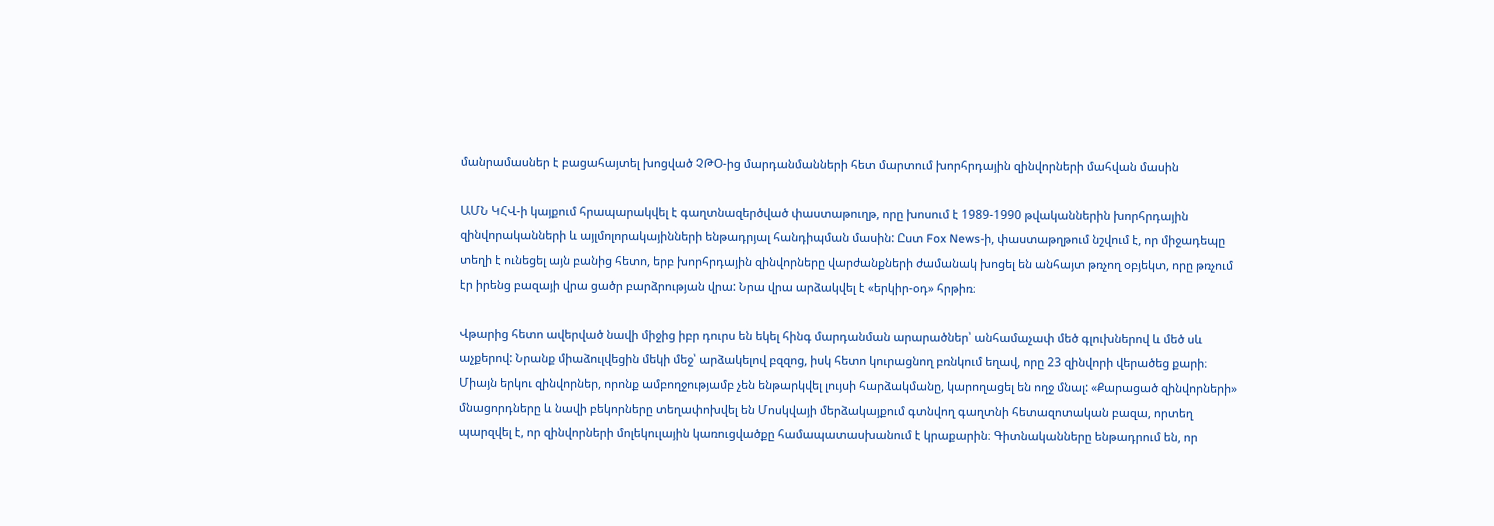մանրամասներ է բացահայտել խոցված ՉԹՕ-ից մարդանմանների հետ մարտում խորհրդային զինվորների մահվան մասին

ԱՄՆ ԿՀՎ-ի կայքում հրապարակվել է գաղտնազերծված փաստաթուղթ, որը խոսում է 1989-1990 թվականներին խորհրդային զինվորականների և այլմոլորակայինների ենթադրյալ հանդիպման մասին: Ըստ Fox News-ի, փաստաթղթում նշվում է, որ միջադեպը տեղի է ունեցել այն բանից հետո, երբ խորհրդային զինվորները վարժանքների ժամանակ խոցել են անհայտ թռչող օբյեկտ, որը թռչում էր իրենց բազայի վրա ցածր բարձրության վրա: Նրա վրա արձակվել է «երկիր-օդ» հրթիռ։

Վթարից հետո ավերված նավի միջից իբր դուրս են եկել հինգ մարդանման արարածներ՝ անհամաչափ մեծ գլուխներով և մեծ սև աչքերով: Նրանք միաձուլվեցին մեկի մեջ՝ արձակելով բզզոց, իսկ հետո կուրացնող բռնկում եղավ, որը 23 զինվորի վերածեց քարի։ Միայն երկու զինվորներ, որոնք ամբողջությամբ չեն ենթարկվել լույսի հարձակմանը, կարողացել են ողջ մնալ: «Քարացած զինվորների» մնացորդները և նավի բեկորները տեղափոխվել են Մոսկվայի մերձակայքում գտնվող գաղտնի հետազոտական բազա, որտեղ պարզվել է, որ զինվորների մոլեկուլային կառուցվածքը համապատասխանում է կրաքարին։ Գիտնականները ենթադրում են, որ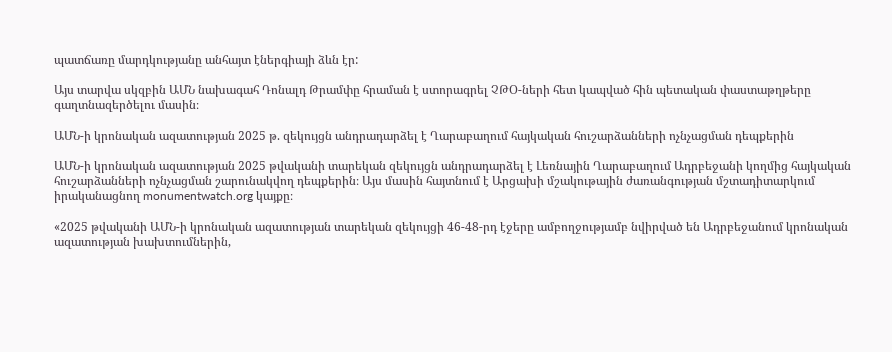պատճառը մարդկությանը անհայտ էներգիայի ձևն էր:

Այս տարվա սկզբին ԱՄՆ նախագահ Դոնալդ Թրամփը հրաման է ստորագրել ՉԹՕ-ների հետ կապված հին պետական փաստաթղթերը գաղտնազերծելու մասին։

ԱՄՆ-ի կրոնական ազատության 2025 թ. զեկույցն անդրադարձել է Ղարաբաղում հայկական հուշարձանների ոչնչացման դեպքերին

ԱՄՆ-ի կրոնական ազատության 2025 թվականի տարեկան զեկույցն անդրադարձել է Լեռնային Ղարաբաղում Ադրբեջանի կողմից հայկական հուշարձանների ոչնչացման շարունակվող դեպքերին։ Այս մասին հայտնում է Արցախի մշակութային ժառանգության մշտադիտարկում իրականացնող monumentwatch.org կայքը։

«2025 թվականի ԱՄՆ-ի կրոնական ազատության տարեկան զեկույցի 46-48-րդ էջերը ամբողջությամբ նվիրված են Ադրբեջանում կրոնական ազատության խախտումներին,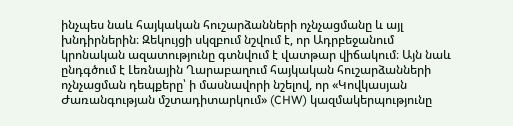ինչպես նաև հայկական հուշարձանների ոչնչացմանը և այլ խնդիրներին։ Զեկույցի սկզբում նշվում է, որ Ադրբեջանում կրոնական ազատությունը գտնվում է վատթար վիճակում։ Այն նաև ընդգծում է Լեռնային Ղարաբաղում հայկական հուշարձանների ոչնչացման դեպքերը՝ ի մասնավորի նշելով, որ «Կովկասյան Ժառանգության մշտադիտարկում» (CHW) կազմակերպությունը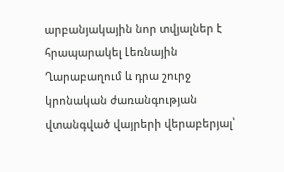արբանյակային նոր տվյալներ է հրապարակել Լեռնային Ղարաբաղում և դրա շուրջ կրոնական ժառանգության վտանգված վայրերի վերաբերյալ՝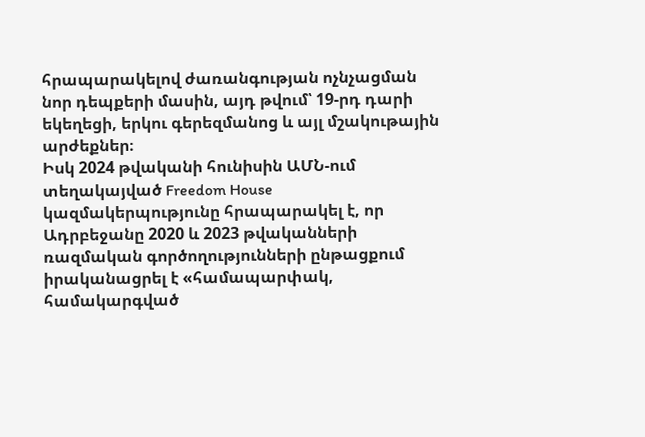հրապարակելով ժառանգության ոչնչացման նոր դեպքերի մասին, այդ թվում՝ 19-րդ դարի եկեղեցի, երկու գերեզմանոց և այլ մշակութային արժեքներ։
Իսկ 2024 թվականի հունիսին ԱՄՆ-ում տեղակայված Freedom House կազմակերպությունը հրապարակել է, որ Ադրբեջանը 2020 և 2023 թվականների ռազմական գործողությունների ընթացքում իրականացրել է «համապարփակ, համակարգված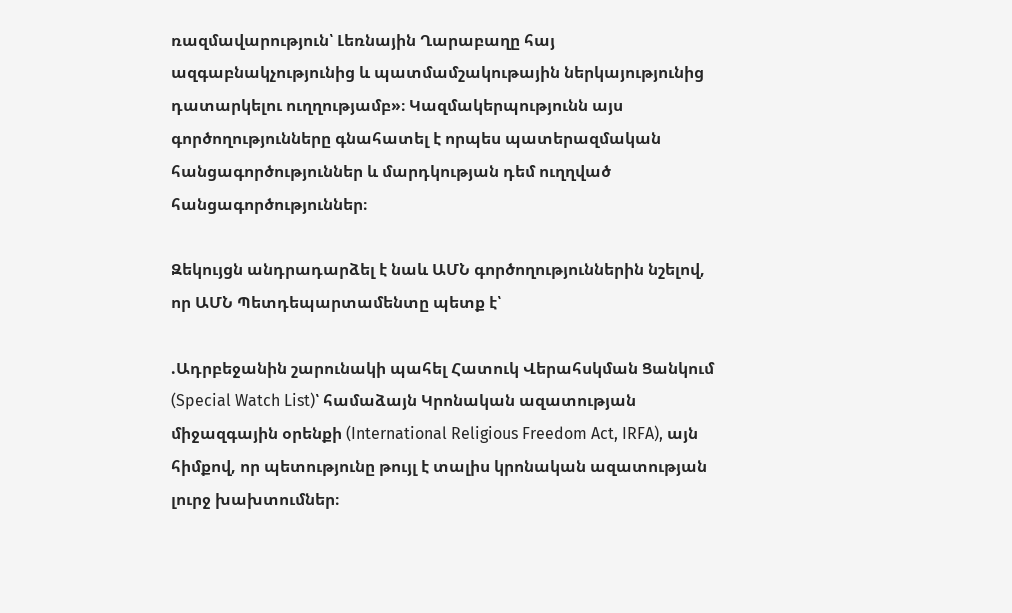ռազմավարություն՝ Լեռնային Ղարաբաղը հայ ազգաբնակչությունից և պատմամշակութային ներկայությունից դատարկելու ուղղությամբ»։ Կազմակերպությունն այս գործողությունները գնահատել է որպես պատերազմական հանցագործություններ և մարդկության դեմ ուղղված հանցագործություններ։

Զեկույցն անդրադարձել է նաև ԱՄՆ գործողություններին նշելով, որ ԱՄՆ Պետդեպարտամենտը պետք է՝

.Ադրբեջանին շարունակի պահել Հատուկ Վերահսկման Ցանկում (Special Watch List)՝ համաձայն Կրոնական ազատության միջազգային օրենքի (International Religious Freedom Act, IRFA), այն հիմքով, որ պետությունը թույլ է տալիս կրոնական ազատության լուրջ խախտումներ։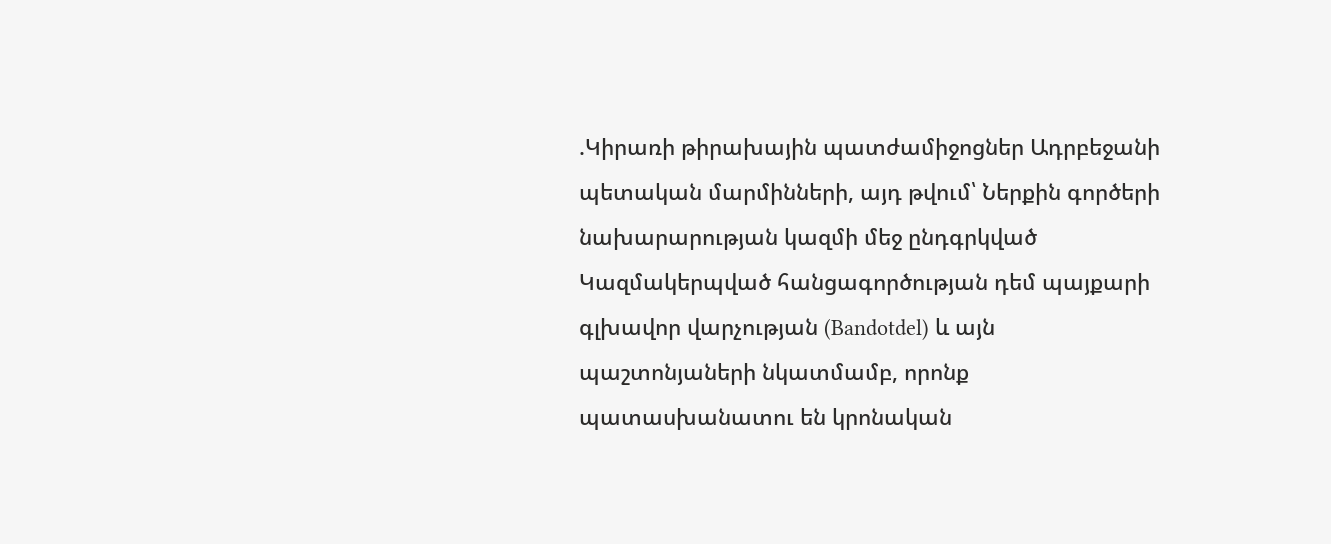.Կիրառի թիրախային պատժամիջոցներ Ադրբեջանի պետական մարմինների, այդ թվում՝ Ներքին գործերի նախարարության կազմի մեջ ընդգրկված Կազմակերպված հանցագործության դեմ պայքարի գլխավոր վարչության (Bandotdel) և այն պաշտոնյաների նկատմամբ, որոնք պատասխանատու են կրոնական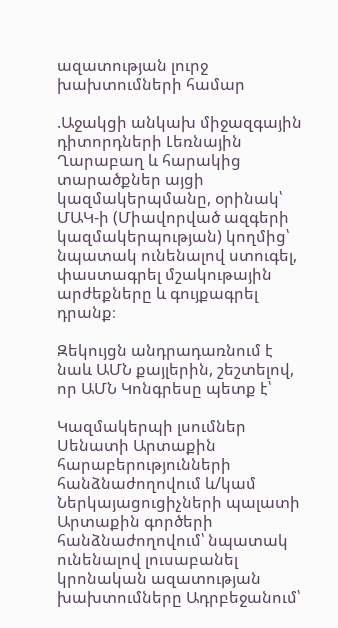ազատության լուրջ խախտումների համար

.Աջակցի անկախ միջազգային դիտորդների Լեռնային Ղարաբաղ և հարակից տարածքներ այցի կազմակերպմանը, օրինակ՝ ՄԱԿ-ի (Միավորված ազգերի կազմակերպության) կողմից՝ նպատակ ունենալով ստուգել, փաստագրել մշակութային արժեքները և գույքագրել դրանք։

Զեկույցն անդրադառնում է նաև ԱՄՆ քայլերին, շեշտելով, որ ԱՄՆ Կոնգրեսը պետք է՝

Կազմակերպի լսումներ Սենատի Արտաքին հարաբերությունների հանձնաժողովում և/կամ Ներկայացուցիչների պալատի Արտաքին գործերի հանձնաժողովում՝ նպատակ ունենալով լուսաբանել կրոնական ազատության խախտումները Ադրբեջանում՝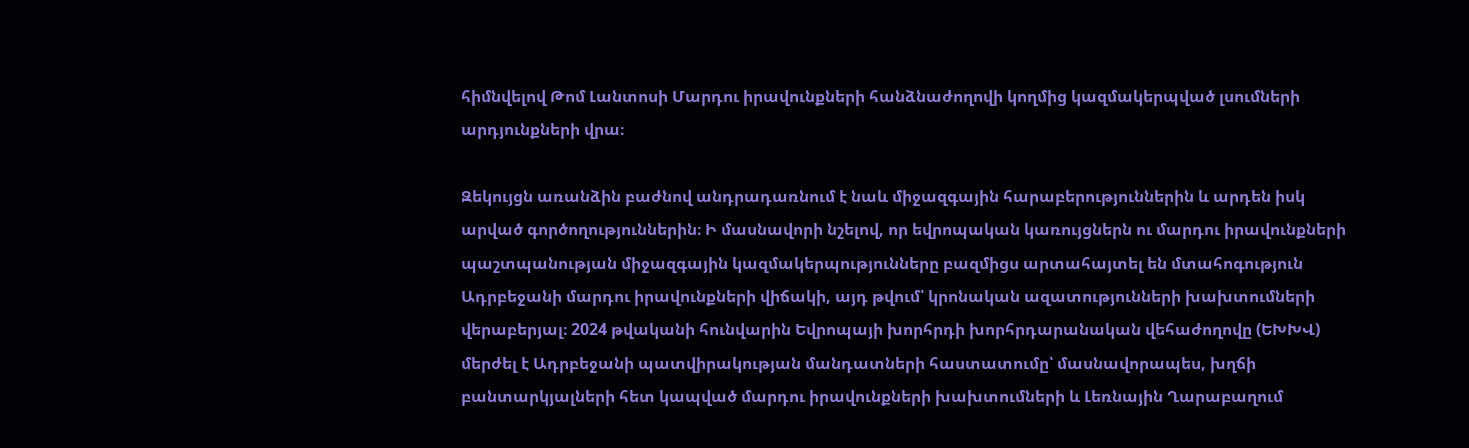հիմնվելով Թոմ Լանտոսի Մարդու իրավունքների հանձնաժողովի կողմից կազմակերպված լսումների արդյունքների վրա։

Զեկույցն առանձին բաժնով անդրադառնում է նաև միջազգային հարաբերություններին և արդեն իսկ արված գործողություններին։ Ի մասնավորի նշելով, որ եվրոպական կառույցներն ու մարդու իրավունքների պաշտպանության միջազգային կազմակերպությունները բազմիցս արտահայտել են մտահոգություն Ադրբեջանի մարդու իրավունքների վիճակի, այդ թվում՝ կրոնական ազատությունների խախտումների վերաբերյալ։ 2024 թվականի հունվարին Եվրոպայի խորհրդի խորհրդարանական վեհաժողովը (ԵԽԽՎ) մերժել է Ադրբեջանի պատվիրակության մանդատների հաստատումը՝ մասնավորապես, խղճի բանտարկյալների հետ կապված մարդու իրավունքների խախտումների և Լեռնային Ղարաբաղում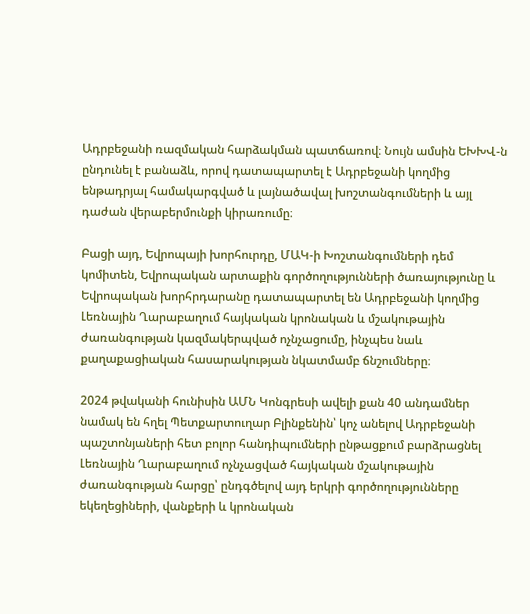Ադրբեջանի ռազմական հարձակման պատճառով։ Նույն ամսին ԵԽԽՎ-ն ընդունել է բանաձև, որով դատապարտել է Ադրբեջանի կողմից ենթադրյալ համակարգված և լայնածավալ խոշտանգումների և այլ դաժան վերաբերմունքի կիրառումը։

Բացի այդ, Եվրոպայի խորհուրդը, ՄԱԿ-ի Խոշտանգումների դեմ կոմիտեն, Եվրոպական արտաքին գործողությունների ծառայությունը և Եվրոպական խորհրդարանը դատապարտել են Ադրբեջանի կողմից Լեռնային Ղարաբաղում հայկական կրոնական և մշակութային ժառանգության կազմակերպված ոչնչացումը, ինչպես նաև քաղաքացիական հասարակության նկատմամբ ճնշումները։

2024 թվականի հունիսին ԱՄՆ Կոնգրեսի ավելի քան 40 անդամներ նամակ են հղել Պետքարտուղար Բլինքենին՝ կոչ անելով Ադրբեջանի պաշտոնյաների հետ բոլոր հանդիպումների ընթացքում բարձրացնել Լեռնային Ղարաբաղում ոչնչացված հայկական մշակութային ժառանգության հարցը՝ ընդգծելով այդ երկրի գործողությունները եկեղեցիների, վանքերի և կրոնական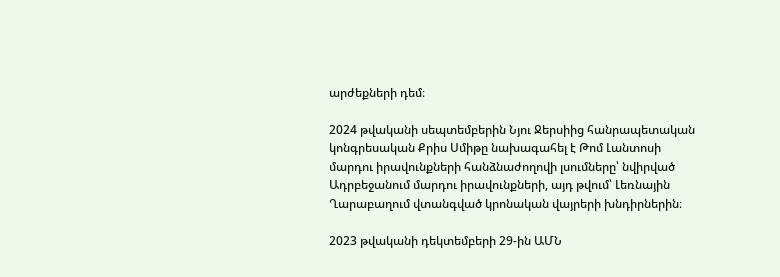արժեքների դեմ։

2024 թվականի սեպտեմբերին Նյու Ջերսիից հանրապետական կոնգրեսական Քրիս Սմիթը նախագահել է Թոմ Լանտոսի մարդու իրավունքների հանձնաժողովի լսումները՝ նվիրված Ադրբեջանում մարդու իրավունքների, այդ թվում՝ Լեռնային Ղարաբաղում վտանգված կրոնական վայրերի խնդիրներին։

2023 թվականի դեկտեմբերի 29-ին ԱՄՆ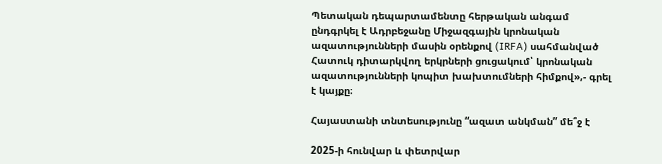Պետական դեպարտամենտը հերթական անգամ ընդգրկել է Ադրբեջանը Միջազգային կրոնական ազատությունների մասին օրենքով (IRFA) սահմանված Հատուկ դիտարկվող երկրների ցուցակում՝ կրոնական ազատությունների կոպիտ խախտումների հիմքով»,- գրել է կայքը։

Հայաստանի տնտեսությունը “ազատ անկման” մե՞ջ է

2025-ի հունվար և փետրվար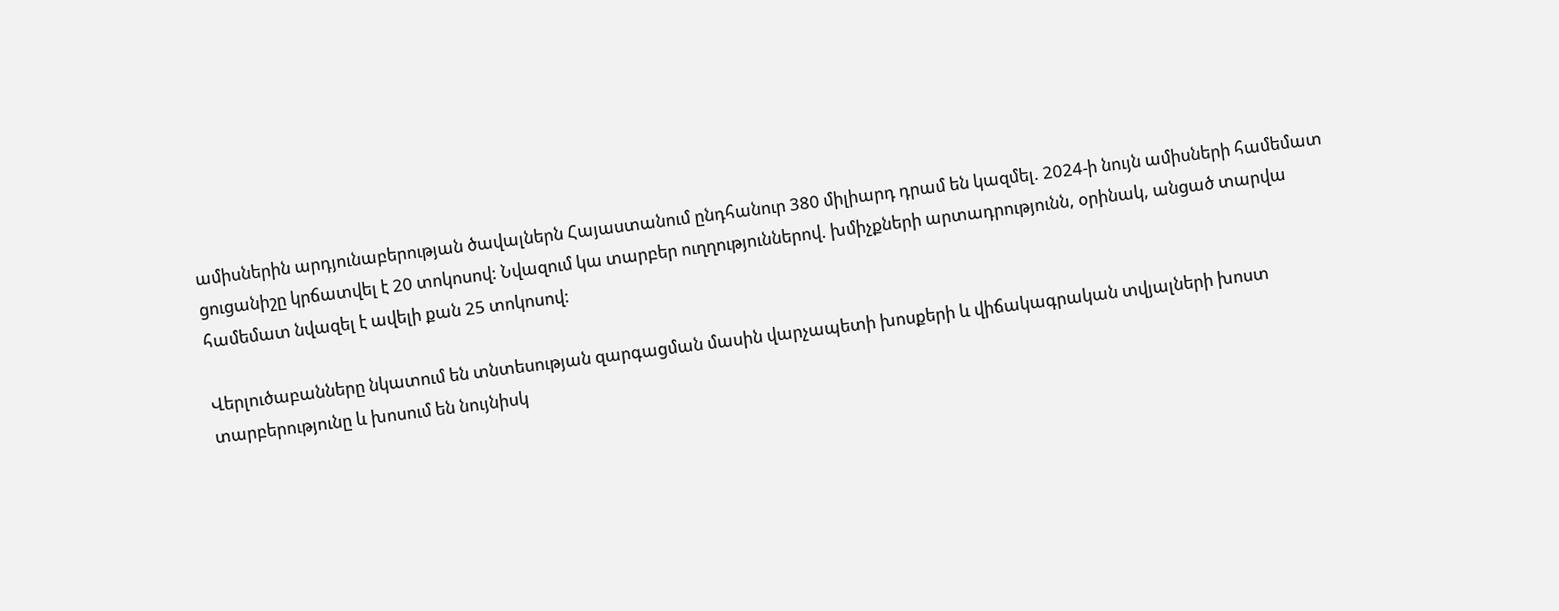ամիսներին արդյունաբերության ծավալներն Հայաստանում ընդհանուր 380 միլիարդ դրամ են կազմել. 2024-ի նույն ամիսների համեմատ ցուցանիշը կրճատվել է 20 տոկոսով: Նվազում կա տարբեր ուղղություններով. խմիչքների արտադրությունն, օրինակ, անցած տարվա համեմատ նվազել է ավելի քան 25 տոկոսով:

Վերլուծաբանները նկատում են տնտեսության զարգացման մասին վարչապետի խոսքերի և վիճակագրական տվյալների խոստ տարբերությունը և խոսում են նույնիսկ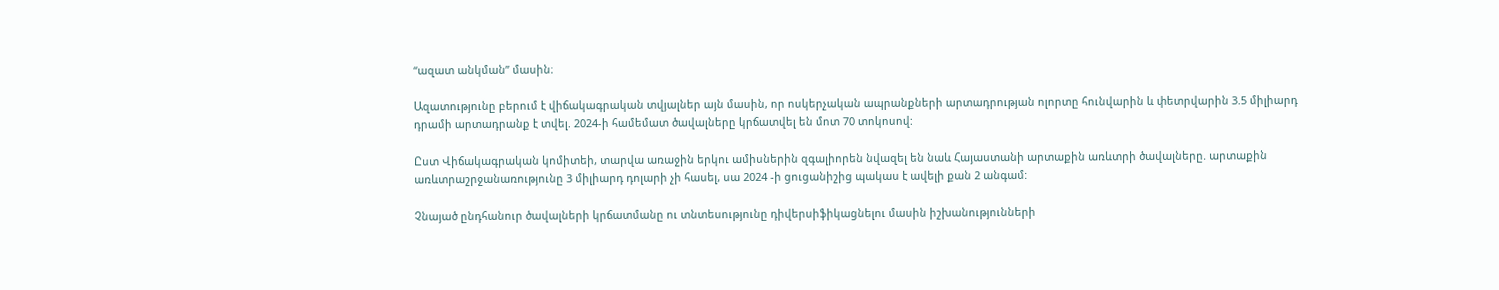“ազատ անկման” մասին։

Ազատությունը բերում է վիճակագրական տվյալներ այն մասին, որ ոսկերչական ապրանքների արտադրության ոլորտը հունվարին և փետրվարին 3.5 միլիարդ դրամի արտադրանք է տվել. 2024-ի համեմատ ծավալները կրճատվել են մոտ 70 տոկոսով:

Ըստ Վիճակագրական կոմիտեի, տարվա առաջին երկու ամիսներին զգալիորեն նվազել են նաև Հայաստանի արտաքին առևտրի ծավալները. արտաքին առևտրաշրջանառությունը 3 միլիարդ դոլարի չի հասել, սա 2024 -ի ցուցանիշից պակաս է ավելի քան 2 անգամ:

Չնայած ընդհանուր ծավալների կրճատմանը ու տնտեսությունը դիվերսիֆիկացնելու մասին իշխանությունների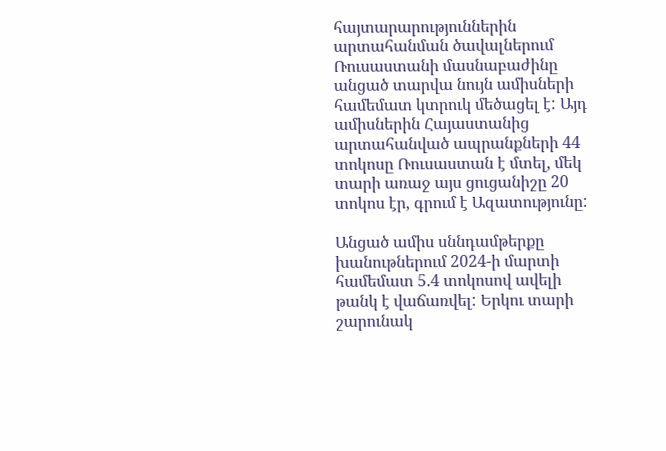հայտարարություններին արտահանման ծավալներում Ռուսաստանի մասնաբաժինը անցած տարվա նույն ամիսների համեմատ կտրուկ մեծացել է: Այդ ամիսներին Հայաստանից արտահանված ապրանքների 44 տոկոսը Ռուսաստան է մտել, մեկ տարի առաջ այս ցուցանիշը 20 տոկոս էր, գրում է Ազատությունը:

Անցած ամիս սննդամթերքը խանութներում 2024-ի մարտի համեմատ 5.4 տոկոսով ավելի թանկ է վաճառվել: Երկու տարի շարունակ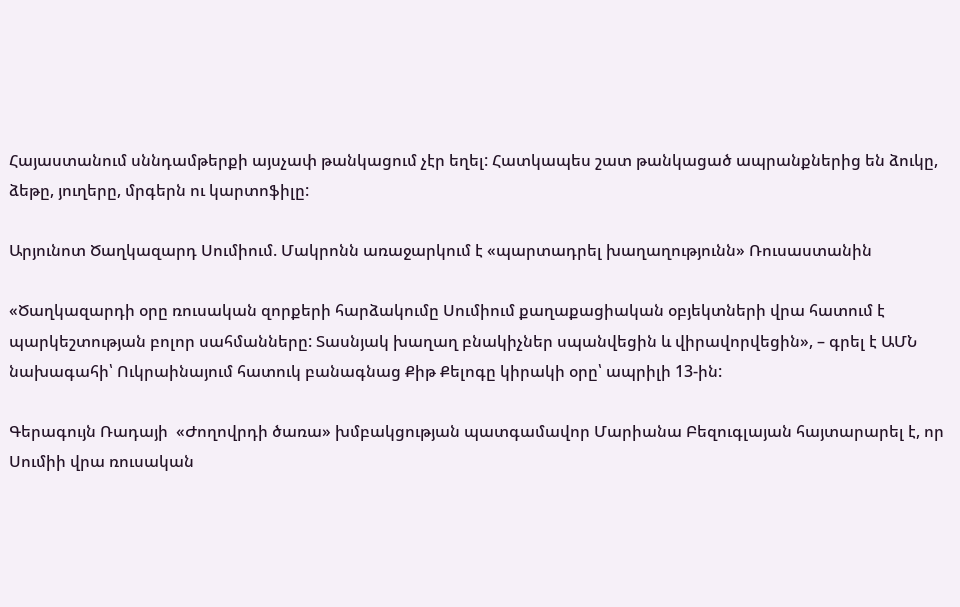Հայաստանում սննդամթերքի այսչափ թանկացում չէր եղել: Հատկապես շատ թանկացած ապրանքներից են ձուկը, ձեթը, յուղերը, մրգերն ու կարտոֆիլը:

Արյունոտ Ծաղկազարդ Սումիում. Մակրոնն առաջարկում է «պարտադրել խաղաղությունն» Ռուսաստանին

«Ծաղկազարդի օրը ռուսական զորքերի հարձակումը Սումիում քաղաքացիական օբյեկտների վրա հատում է պարկեշտության բոլոր սահմանները: Տասնյակ խաղաղ բնակիչներ սպանվեցին և վիրավորվեցին», – գրել է ԱՄՆ նախագահի՝ Ուկրաինայում հատուկ բանագնաց Քիթ Քելոգը կիրակի օրը՝ ապրիլի 13-ին:

Գերագույն Ռադայի  «Ժողովրդի ծառա» խմբակցության պատգամավոր Մարիանա Բեզուգլայան հայտարարել է, որ Սումիի վրա ռուսական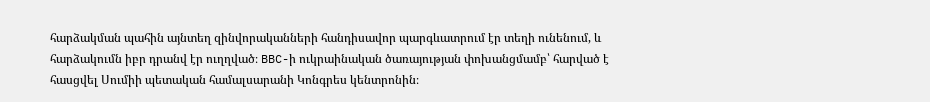հարձակման պահին այնտեղ զինվորականների հանդիսավոր պարգևատրում էր տեղի ունենում, և հարձակումն իբր դրանվ էր ուղղված։ BBC-ի ուկրաինական ծառայության փոխանցմամբ՝ հարված է հասցվել Սումիի պետական համալսարանի Կոնգրես կենտրոնին։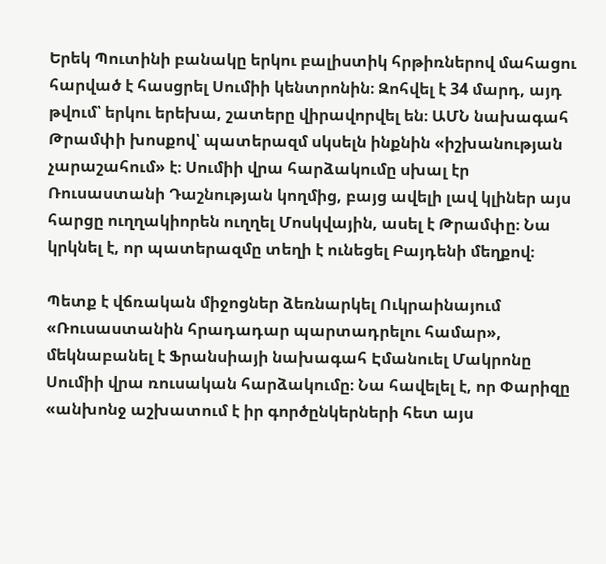Երեկ Պուտինի բանակը երկու բալիստիկ հրթիռներով մահացու հարված է հասցրել Սումիի կենտրոնին։ Զոհվել է 34 մարդ, այդ թվում՝ երկու երեխա, շատերը վիրավորվել են։ ԱՄՆ նախագահ Թրամփի խոսքով՝ պատերազմ սկսելն ինքնին «իշխանության չարաշահում» է։ Սումիի վրա հարձակումը սխալ էր Ռուսաստանի Դաշնության կողմից, բայց ավելի լավ կլիներ այս հարցը ուղղակիորեն ուղղել Մոսկվային, ասել է Թրամփը։ Նա կրկնել է, որ պատերազմը տեղի է ունեցել Բայդենի մեղքով։

Պետք է վճռական միջոցներ ձեռնարկել Ուկրաինայում «Ռուսաստանին հրադադար պարտադրելու համար», մեկնաբանել է Ֆրանսիայի նախագահ Էմանուել Մակրոնը Սումիի վրա ռուսական հարձակումը։ Նա հավելել է, որ Փարիզը «անխոնջ աշխատում է իր գործընկերների հետ այս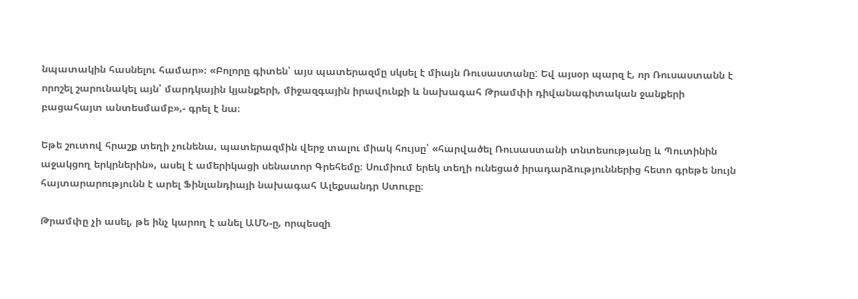նպատակին հասնելու համար»։ «Բոլորը գիտեն՝ այս պատերազմը սկսել է միայն Ռուսաստանը: Եվ այսօր պարզ է, որ Ռուսաստանն է որոշել շարունակել այն՝ մարդկային կյանքերի, միջազգային իրավունքի և նախագահ Թրամփի դիվանագիտական ջանքերի բացահայտ անտեսմամբ»,- գրել է նա։

Եթե շուտով հրաշք տեղի չունենա, պատերազմին վերջ տալու միակ հույսը՝ «հարվածել Ռուսաստանի տնտեսությանը և Պուտինին աջակցող երկրներին», ասել է ամերիկացի սենատոր Գրեհեմը։ Սումիում երեկ տեղի ունեցած իրադարձություններից հետո գրեթե նույն հայտարարությունն է արել Ֆինլանդիայի նախագահ Ալեքսանդր Ստուբը։

Թրամփը չի ասել, թե ինչ կարող է անել ԱՄՆ-ը, որպեսզի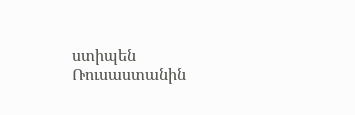ստիպեն Ռուսաստանին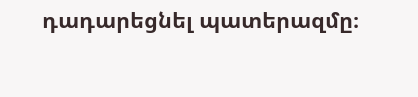դադարեցնել պատերազմը։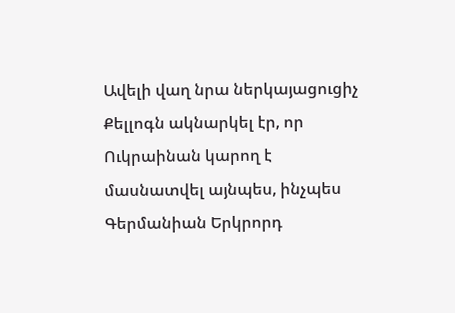Ավելի վաղ նրա ներկայացուցիչ Քելլոգն ակնարկել էր, որ Ուկրաինան կարող է մասնատվել այնպես, ինչպես Գերմանիան Երկրորդ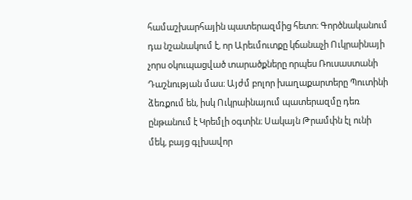համաշխարհային պատերազմից հետո։ Գործնականում դա նշանակում է, որ Արեւմուտքը կճանաչի Ուկրաինայի չորս օկուպացված տարածքները որպես Ռուսաստանի Դաշնության մաս։ Այժմ բոլոր խաղաքարտերը Պուտինի ձեռքում են, իսկ Ուկրաինայում պատերազմը դեռ ընթանում է Կրեմլի օգտին։ Սակայն Թրամփն էլ ունի մեկ, բայց գլխավոր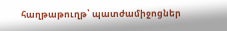հաղթաթուղթ՝ պատժամիջոցներ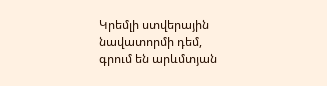Կրեմլի ստվերային նավատորմի դեմ, գրում են արևմտյան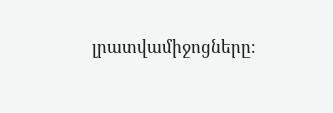լրատվամիջոցները։